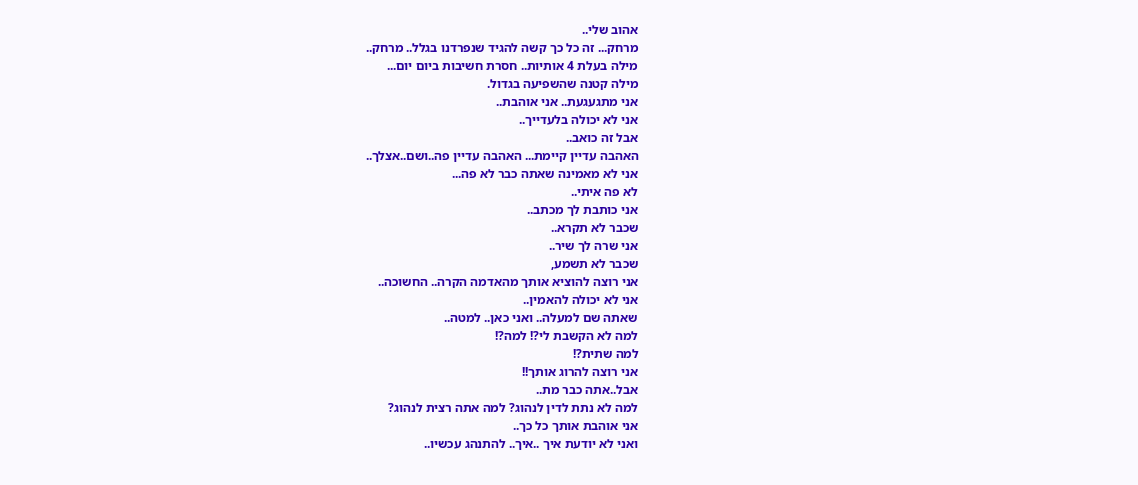אהוב שלי..
מרחק... זה כל כך קשה להגיד שנפרדנו בגלל.. מרחק..
מילה בעלת 4 אותיות.. חסרת חשיבות ביום יום...
מילה קטנה שהשפיעה בגדול.
אני מתגעגעת.. אני אוהבת..
אני לא יכולה בלעדייך..
אבל זה כואב..
האהבה עדיין קיימת... האהבה עדיין פה..ושם..אצלך..
אני לא מאמינה שאתה כבר לא פה...
לא פה איתי..
אני כותבת לך מכתב..
שכבר לא תקרא..
אני שרה לך שיר..
שכבר לא תשמע,
אני רוצה להוציא אותך מהאדמה הקרה.. החשוכה..
אני לא יכולה להאמין..
שאתה שם למעלה.. ואני כאן.. למטה..
למה לא הקשבת לי?! למה?!
למה שתית?!
אני רוצה להרוג אותך!!
אבל..אתה כבר מת..
למה לא נתת לדין לנהוג? למה אתה רצית לנהוג?
אני אוהבת אותך כל כך..
ואני לא יודעת איך ..איך.. להתנהג עכשיו..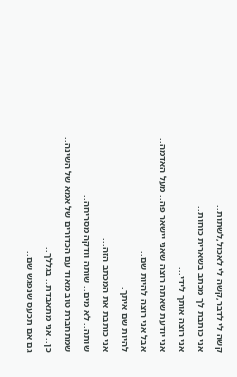קשה לי לדבר,קשה לי לאכול,לשתות..
אני כותבת לך מכתב בשארית כוחות..
אני רוצה אותך לידי...
אני יודעת שאתה רוצה שאני יישאר פה.. מעל האדמה..
אבל אני רוצה להיות שם..
להיות שם איתך.
אני כותבת את המכתב הזה...
שותה.. לא מים.. שותה וודקה מסריחה..
שמתחברת טוב מאוד עם הכדורים של אמא של השינה..
כן.. אני מתאבדת.. בגללך..
גם אם תכעס שנפגש שם..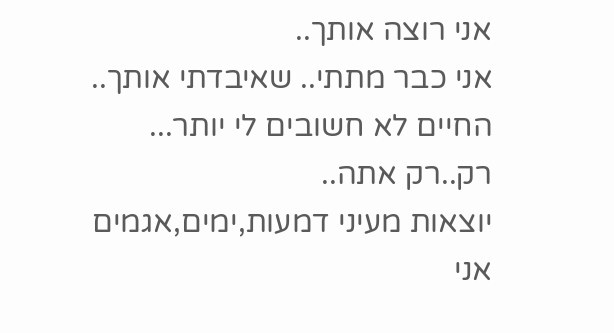אני רוצה אותך..
אני כבר מתתי.. שאיבדתי אותך..
החיים לא חשובים לי יותר...
רק..רק אתה..
יוצאות מעיני דמעות,ימים,אגמים
אני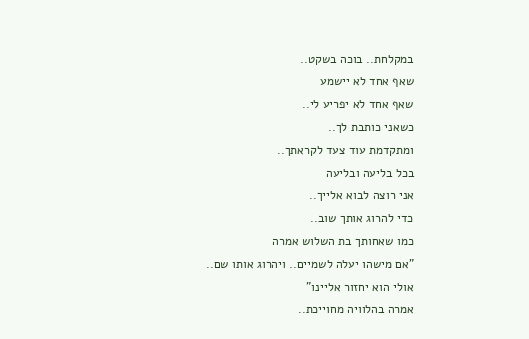במקלחת.. בוכה בשקט..
שאף אחד לא יישמע
שאף אחד לא יפריע לי..
כשאני כותבת לך..
ומתקדמת עוד צעד לקראתך..
בכל בליעה ובליעה
אני רוצה לבוא אלייך..
כדי להרוג אותך שוב..
כמו שאחותך בת השלוש אמרה
"אם מישהו יעלה לשמיים.. ויהרוג אותו שם..
אולי הוא יחזור אליינו"
אמרה בהלוויה מחוייכת..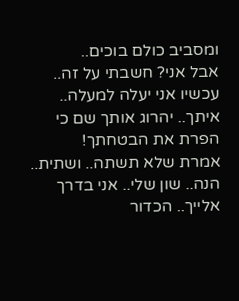ומסביב כולם בוכים..
אבל אני? חשבתי על זה..
עכשיו אני יעלה למעלה.. איתך.. יהרוג אותך שם כי הפרת את הבטחתך!
אמרת שלא תשתה.. ושתית..
הנה.. שון שלי.. אני בדרך אלייך.. הכדור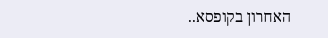האחרון בקופסא..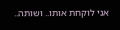אני לוקחת אותו.. ושותה..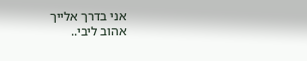אני בדרך אלייך
אהוב ליבי..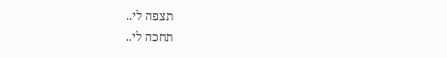תצפה לי..
תחכה לי..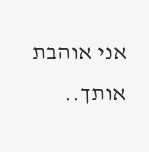אני אוהבת אותך..